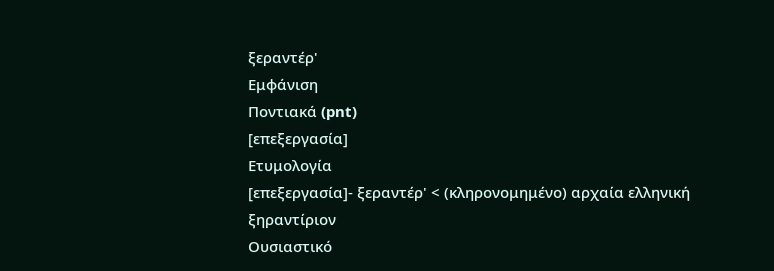ξεραντέρ'
Εμφάνιση
Ποντιακά (pnt)
[επεξεργασία]
Ετυμολογία
[επεξεργασία]- ξεραντέρ' < (κληρονομημένο) αρχαία ελληνική ξηραντίριον
Ουσιαστικό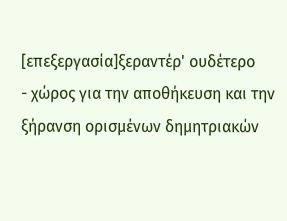[επεξεργασία]ξεραντέρ' ουδέτερο
- χώρος για την αποθήκευση και την ξήρανση ορισμένων δημητριακών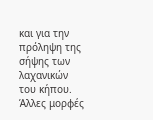και για την πρόληψη της σήψης των λαχανικών του κήπου.
Άλλες μορφές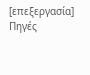[επεξεργασία]
Πηγές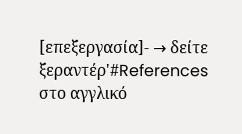[επεξεργασία]- → δείτε ξεραντέρ'#References στο αγγλικό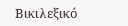Βικιλεξικό